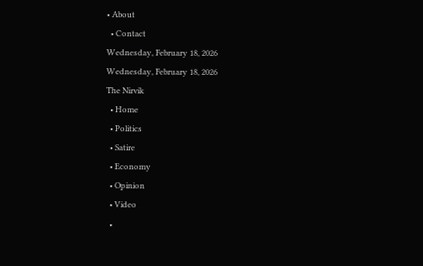• About
  • Contact
Wednesday, February 18, 2026
Wednesday, February 18, 2026
The Nirvik
  • Home
  • Politics
  • Satire
  • Economy
  • Opinion
  • Video
  •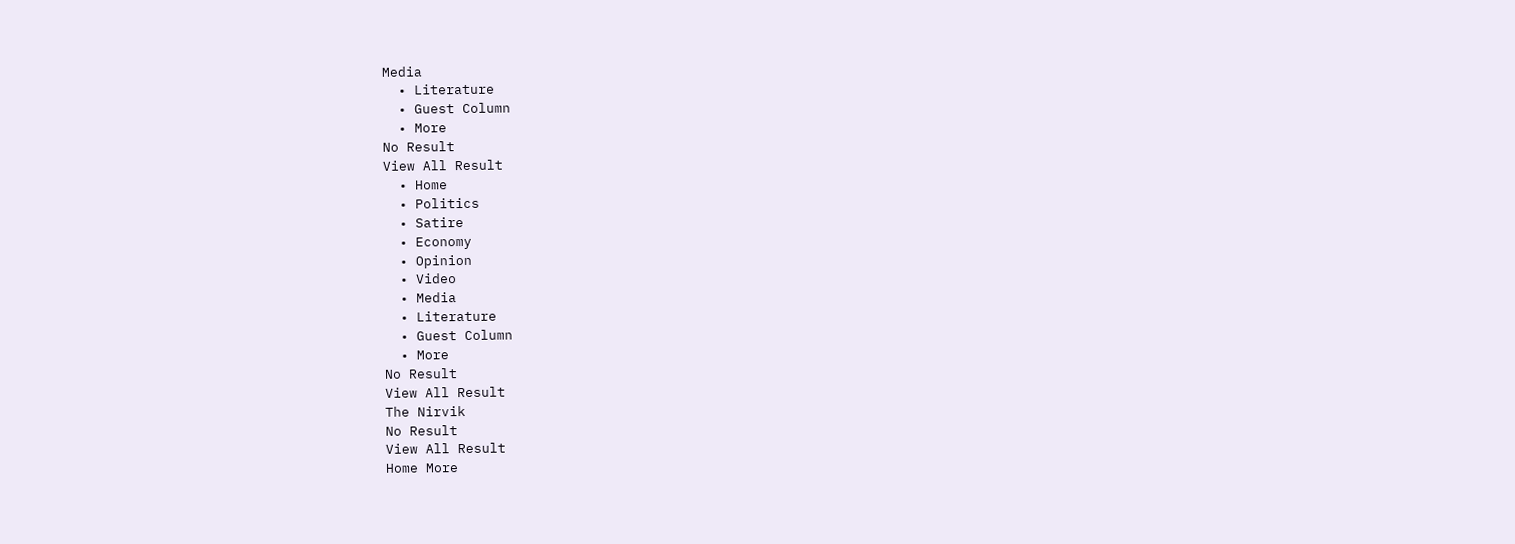Media
  • Literature
  • Guest Column
  • More
No Result
View All Result
  • Home
  • Politics
  • Satire
  • Economy
  • Opinion
  • Video
  • Media
  • Literature
  • Guest Column
  • More
No Result
View All Result
The Nirvik
No Result
View All Result
Home More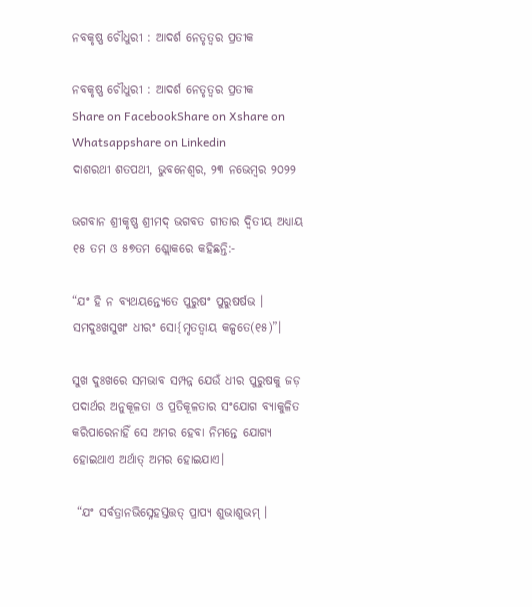ନବକୃଷ୍ଣ ଚୌଧୁରୀ : ଆଦର୍ଶ ନେତୃତ୍ୱର ପ୍ରତୀକ

ନବକୃଷ୍ଣ ଚୌଧୁରୀ : ଆଦର୍ଶ ନେତୃତ୍ୱର ପ୍ରତୀକ
Share on FacebookShare on Xshare on Whatsappshare on Linkedin
ଦାଶରଥୀ ଶତପଥୀ, ଭୁବନେଶ୍ଵର, ୨୩ ନଭେମ୍ବର ୨୦୨୨

ଭଗବାନ ଶ୍ରୀକୃଷ୍ଣ ଶ୍ରୀମଦ୍ ଭଗବତ ଗୀତାର ଦ୍ୱିତୀୟ ଅଧ୍ୟାୟ ୧୫ ତମ ଓ ୫୭ତମ ଶ୍ଲୋକରେ କହିଛନ୍ତି:-

“ଯଂ ହି ନ ବ୍ୟଥୟନ୍ତ୍ୟେତେ ପୁରୁଷଂ ପୁରୁଷର୍ଷଭ ।
ସମଦୁଃଖସୁଖଂ ଧୀରଂ ସୋ{ମୃତତ୍ୱାୟ କଳ୍ପତେ(୧୫)”।

ସୁଖ ଦୁଃଖରେ ସମଭାବ ସମ୍ପନ୍ନ ଯେଉଁ ଧୀର ପୁରୁଷକୁ ଜଡ଼ ପଦାର୍ଥର ଅନୁକୂଳତା ଓ ପ୍ରତିକୂଳତାର ସଂଯୋଗ ବ୍ୟାକୁଳିତ କରିପାରେନାହିଁ ସେ ଅମର ହେବା ନିମନ୍ତେ ଯୋଗ୍ୟ ହୋଇଥାଏ ଅର୍ଥାତ୍ ଅମର ହୋଇଯାଏ।

 “ଯଂ ସର୍ବତ୍ରାନଭିସ୍ନେହସ୍ତତ୍ତତ୍ ପ୍ରାପ୍ୟ ଶୁଭାଶୁଭମ୍ ।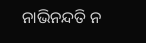ନାଭିନନ୍ଦତି ନ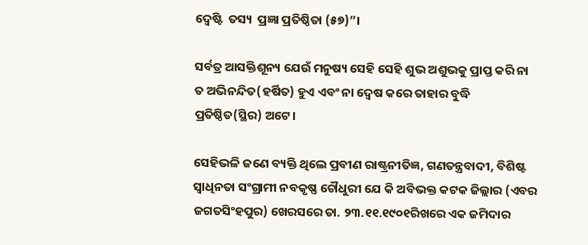ଦ୍ୱେଷ୍ଟି  ତସ୍ୟ  ପ୍ରଜ୍ଞା ପ୍ରତିଷ୍ଠିତା (୫୭)”।

ସର୍ବତ୍ର ଆସକ୍ତିଶୂନ୍ୟ ଯେଉଁ ମନୁଷ୍ୟ ସେହି ସେହି ଶୁଭ ଅଶୁଭକୁ ପ୍ରାପ୍ତ କରି ନା ତ ଅଭିନନ୍ଦିତ(ହର୍ଷିତ) ହୁଏ ଏବଂ ନା ଦ୍ୱେଷ କରେ ତାହାର ବୁଦ୍ଧି ପ୍ରତିଷ୍ଠିତ(ସ୍ଥିର) ଅଟେ।

ସେହିଭଳି ଜଣେ ବ୍ୟକ୍ତି ଥିଲେ ପ୍ରବୀଣ ରାଷ୍ଟ୍ରନୀତିଜ୍ଞ, ଗଣତନ୍ତ୍ରବାଦୀ, ବିଶିଷ୍ଟ ସ୍ୱାଧିନତା ସଂଗ୍ରାମୀ ନବକୃଷ୍ଣ ଚୌଧୁରୀ ଯେ କି ଅବିଭକ୍ତ କଟକ ଜିଲ୍ଲାର (ଏବର ଜଗତସିଂହପୁର) ଖେରସରେ ତା. ୨୩.୧୧.୧୯୦୧ରିଖରେ ଏକ ଜମିଦାର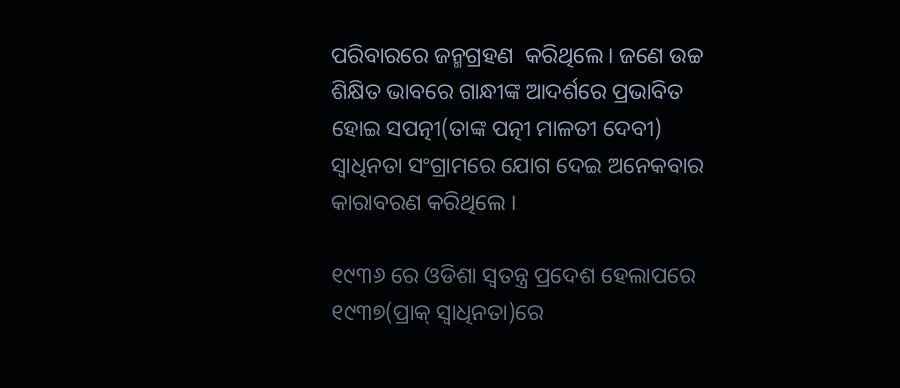ପରିବାରରେ ଜନ୍ମଗ୍ରହଣ  କରିଥିଲେ। ଜଣେ ଉଚ୍ଚ ଶିକ୍ଷିତ ଭାବରେ ଗାନ୍ଧୀଙ୍କ ଆଦର୍ଶରେ ପ୍ରଭାବିତ ହୋଇ ସପତ୍ନୀ(ତାଙ୍କ ପତ୍ନୀ ମାଳତୀ ଦେବୀ) ସ୍ୱାଧିନତା ସଂଗ୍ରାମରେ ଯୋଗ ଦେଇ ଅନେକବାର କାରାବରଣ କରିଥିଲେ ।

୧୯୩୬ ରେ ଓଡିଶା ସ୍ୱତନ୍ତ୍ର ପ୍ରଦେଶ ହେଲାପରେ ୧୯୩୭(ପ୍ରାକ୍ ସ୍ୱାଧିନତା)ରେ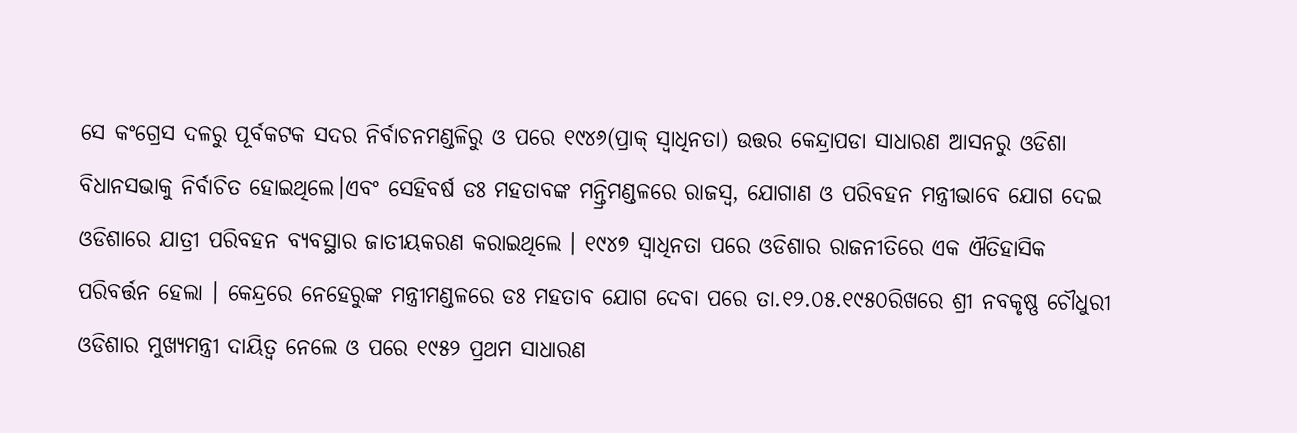ସେ କଂଗ୍ରେସ ଦଳରୁ ପୂର୍ବକଟକ ସଦର ନିର୍ବାଚନମଣ୍ଡଳିରୁ ଓ ପରେ ୧୯୪୬(ପ୍ରାକ୍ ସ୍ୱାଧିନତା) ଉତ୍ତର କେନ୍ଦ୍ରାପଡା ସାଧାରଣ ଆସନରୁ ଓଡିଶା ବିଧାନସଭାକୁ ନିର୍ବାଚିତ ହୋଇଥିଲେ।ଏବଂ ସେହିବର୍ଷ ଡଃ ମହତାବଙ୍କ ମନ୍ତ୍ରିମଣ୍ଡଳରେ ରାଜସ୍ୱ, ଯୋଗାଣ ଓ ପରିବହନ ମନ୍ତ୍ରୀଭାବେ ଯୋଗ ଦେଇ ଓଡିଶାରେ ଯାତ୍ରୀ ପରିବହନ ବ୍ୟବସ୍ଥାର ଜାତୀୟକରଣ କରାଇଥିଲେ । ୧୯୪୭ ସ୍ୱାଧିନତା ପରେ ଓଡିଶାର ରାଜନୀତିରେ ଏକ ଐତିହାସିକ ପରିବର୍ତ୍ତନ ହେଲା । କେନ୍ଦ୍ରରେ ନେହେରୁଙ୍କ ମନ୍ତ୍ରୀମଣ୍ଡଳରେ ଡଃ ମହତାବ ଯୋଗ ଦେବା ପରେ ତା.୧୨.୦୫.୧୯୫୦ରିଖରେ ଶ୍ରୀ ନବକୃଷ୍ଣ ଚୌଧୁରୀ ଓଡିଶାର ମୁଖ୍ୟମନ୍ତ୍ରୀ ଦାୟିତ୍ୱ ନେଲେ ଓ ପରେ ୧୯୫୨ ପ୍ରଥମ ସାଧାରଣ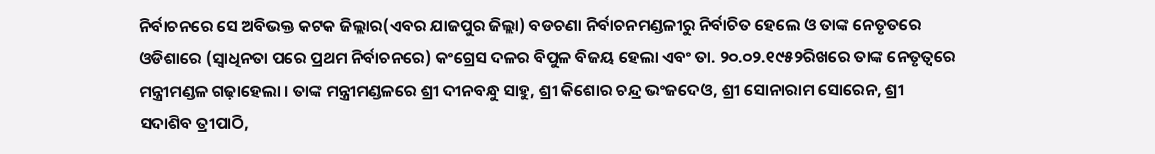ନିର୍ବାଚନରେ ସେ ଅବିଭକ୍ତ କଟକ ଜିଲ୍ଲାର(ଏବର ଯାଜପୁର ଜିଲ୍ଲା) ବଡଚଣା ନିର୍ବାଚନମଣ୍ଡଳୀରୁ ନିର୍ବାଚିତ ହେଲେ ଓ ତାଙ୍କ ନେତୃତରେ ଓଡିଶାରେ (ସ୍ୱାଧିନତା ପରେ ପ୍ରଥମ ନିର୍ବାଚନରେ) କଂଗ୍ରେସ ଦଳର ବିପୁଳ ବିଜୟ ହେଲା ଏବଂ ତା. ୨୦.୦୨.୧୯୫୨ରିଖରେ ତାଙ୍କ ନେତୃତ୍ୱରେ ମନ୍ତ୍ରୀମଣ୍ଡଳ ଗଢ଼ାହେଲା । ତାଙ୍କ ମନ୍ତ୍ରୀମଣ୍ଡଳରେ ଶ୍ରୀ ଦୀନବନ୍ଧୁ ସାହୁ, ଶ୍ରୀ କିଶୋର ଚନ୍ଦ୍ର ଭଂଜଦେଓ, ଶ୍ରୀ ସୋନାରାମ ସୋରେନ, ଶ୍ରୀ ସଦାଶିବ ତ୍ରୀପାଠି,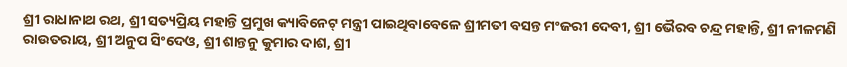ଶ୍ରୀ ରାଧାନାଥ ରଥ, ଶ୍ରୀ ସତ୍ୟପ୍ରିୟ ମହାନ୍ତି ପ୍ରମୁଖ କ୍ୟାବିନେଟ୍ ମନ୍ତ୍ରୀ ପାଇଥିବାବେଳେ ଶ୍ରୀମତୀ ବସନ୍ତ ମଂଜରୀ ଦେବୀ, ଶ୍ରୀ ଭୈରବ ଚନ୍ଦ୍ର ମହାନ୍ତି, ଶ୍ରୀ ନୀଳମଣି ରାଉତରାୟ, ଶ୍ରୀ ଅନୁପ ସିଂଦେଓ, ଶ୍ରୀ ଶାନ୍ତନୁ କୁମାର ଦାଶ, ଶ୍ରୀ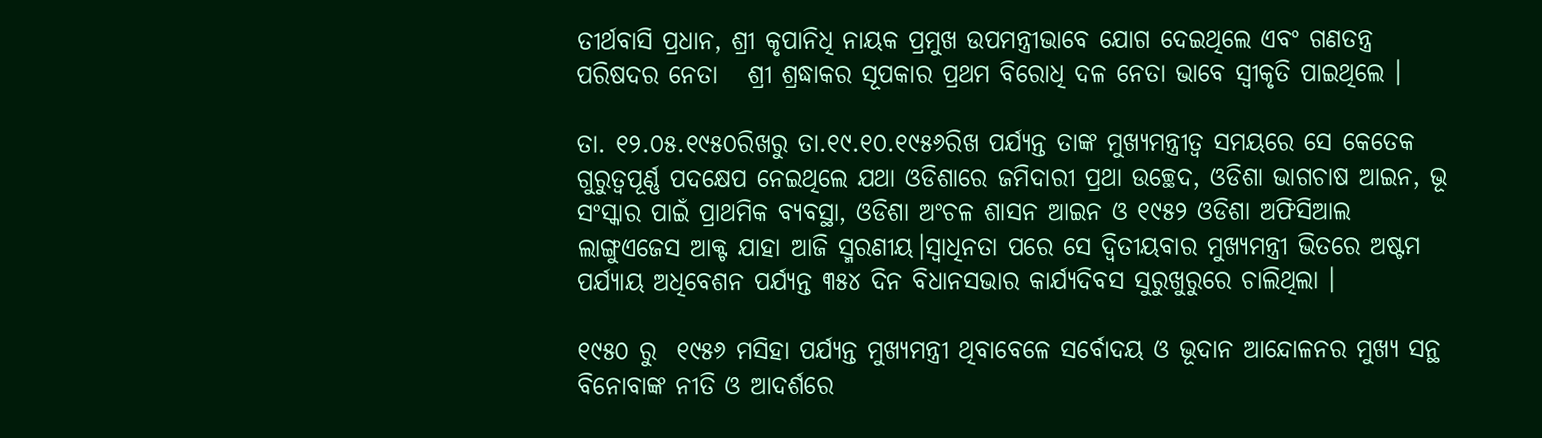ତୀର୍ଥବାସି ପ୍ରଧାନ, ଶ୍ରୀ କୃପାନିଧି ନାୟକ ପ୍ରମୁଖ ଉପମନ୍ତ୍ରୀଭାବେ ଯୋଗ ଦେଇଥିଲେ ଏବଂ ଗଣତନ୍ତ୍ର ପରିଷଦର ନେତା   ଶ୍ରୀ ଶ୍ରଦ୍ଧାକର ସୂପକାର ପ୍ରଥମ ବିରୋଧି ଦଳ ନେତା ଭାବେ ସ୍ୱୀକୃତି ପାଇଥିଲେ ।

ତା. ୧୨.୦୫.୧୯୫୦ରିଖରୁ ତା.୧୯.୧୦.୧୯୫୬ରିଖ ପର୍ଯ୍ୟନ୍ତ ତାଙ୍କ ମୁଖ୍ୟମନ୍ତ୍ରୀତ୍ୱ ସମୟରେ ସେ କେତେକ ଗୁରୁତ୍ୱପୂର୍ଣ୍ଣ ପଦକ୍ଷେପ ନେଇଥିଲେ ଯଥା ଓଡିଶାରେ ଜମିଦାରୀ ପ୍ରଥା ଉଚ୍ଛେଦ, ଓଡିଶା ଭାଗଚାଷ ଆଇନ, ଭୂ ସଂସ୍କାର ପାଇଁ ପ୍ରାଥମିକ ବ୍ୟବସ୍ଥା, ଓଡିଶା ଅଂଚଳ ଶାସନ ଆଇନ ଓ ୧୯୫୨ ଓଡିଶା ଅଫିସିଆଲ ଲାଙ୍ଗୁଏଜେସ ଆକ୍ଟ ଯାହା ଆଜି ସ୍ମରଣୀୟ।ସ୍ୱାଧିନତା ପରେ ସେ ଦ୍ୱିତୀୟବାର ମୁଖ୍ୟମନ୍ତ୍ରୀ ଭିତରେ ଅଷ୍ଟମ ପର୍ଯ୍ୟାୟ ଅଧିବେଶନ ପର୍ଯ୍ୟନ୍ତ ୩୫୪ ଦିନ ବିଧାନସଭାର କାର୍ଯ୍ୟଦିବସ ସୁରୁଖୁରୁରେ ଚାଲିଥିଲା ।

୧୯୫୦ ରୁ  ୧୯୫୬ ମସିହା ପର୍ଯ୍ୟନ୍ତ ମୁଖ୍ୟମନ୍ତ୍ରୀ ଥିବାବେଳେ ସର୍ବୋଦୟ ଓ ଭୂଦାନ ଆନ୍ଦୋଳନର ମୁଖ୍ୟ ସନ୍ଥ ବିନୋବାଙ୍କ ନୀତି ଓ ଆଦର୍ଶରେ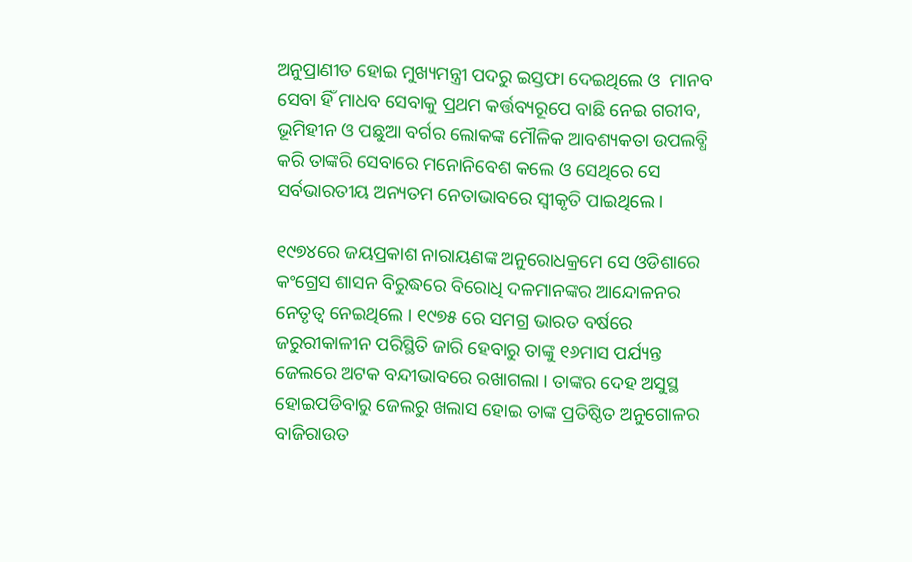ଅନୁପ୍ରାଣୀତ ହୋଇ ମୁଖ୍ୟମନ୍ତ୍ରୀ ପଦରୁ ଇସ୍ତଫା ଦେଇଥିଲେ ଓ  ମାନବ ସେବା ହିଁ ମାଧବ ସେବାକୁ ପ୍ରଥମ କର୍ତ୍ତବ୍ୟରୂପେ ବାଛି ନେଇ ଗରୀବ, ଭୂମିହୀନ ଓ ପଛୁଆ ବର୍ଗର ଲୋକଙ୍କ ମୌଳିକ ଆବଶ୍ୟକତା ଉପଲବ୍ଧି କରି ତାଙ୍କରି ସେବାରେ ମନୋନିବେଶ କଲେ ଓ ସେଥିରେ ସେ ସର୍ବଭାରତୀୟ ଅନ୍ୟତମ ନେତାଭାବରେ ସ୍ୱୀକୃତି ପାଇଥିଲେ।

୧୯୭୪ରେ ଜୟପ୍ରକାଶ ନାରାୟଣଙ୍କ ଅନୁରୋଧକ୍ରମେ ସେ ଓଡିଶାରେ କଂଗ୍ରେସ ଶାସନ ବିରୁଦ୍ଧରେ ବିରୋଧି ଦଳମାନଙ୍କର ଆନ୍ଦୋଳନର ନେତୃତ୍ୱ ନେଇଥିଲେ । ୧୯୭୫ ରେ ସମଗ୍ର ଭାରତ ବର୍ଷରେ ଜରୁରୀକାଳୀନ ପରିସ୍ଥିତି ଜାରି ହେବାରୁ ତାଙ୍କୁ ୧୬ମାସ ପର୍ଯ୍ୟନ୍ତ ଜେଲରେ ଅଟକ ବନ୍ଦୀଭାବରେ ରଖାଗଲା । ତାଙ୍କର ଦେହ ଅସୁସ୍ଥ ହୋଇପଡିବାରୁ ଜେଲରୁ ଖଲାସ ହୋଇ ତାଙ୍କ ପ୍ରତିଷ୍ଠିତ ଅନୁଗୋଳର ବାଜିରାଉତ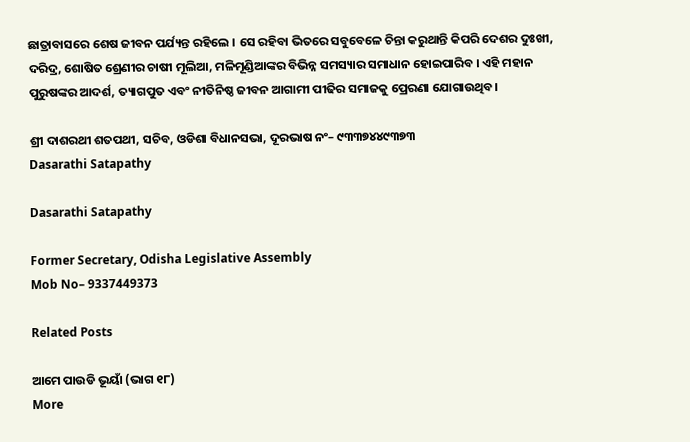ଛାତ୍ରାବାସରେ ଶେଷ ଜୀବନ ପର୍ଯ୍ୟନ୍ତ ରହିଲେ । ସେ ରହିବା ଭିତରେ ସବୁବେଳେ ଚିନ୍ତା କରୁଥାନ୍ତି କିପରି ଦେଶର ଦୁଃଖୀ, ଦରିଦ୍ର, ଶୋଷିତ ଶ୍ରେଣୀର ଚାଷୀ ମୂଲିଆ, ମଳିମୂଣ୍ଡିଆଙ୍କର ବିଭିନ୍ନ ସମସ୍ୟାର ସମାଧାନ ହୋଇପାରିବ । ଏହି ମହାନ ପୁରୁଷଙ୍କର ଆଦର୍ଶ, ତ୍ୟାଗପୁତ ଏବଂ ନୀତିନିଷ୍ଠ ଜୀବନ ଆଗାମୀ ପୀଢିର ସମାଜକୁ ପ୍ରେରଣା ଯୋଗାଉଥିବ।

ଶ୍ରୀ ଦାଶରଥୀ ଶତପଥୀ, ସଚିବ, ଓଡିଶା ବିଧାନସଭା, ଦୂରଭାଷ ନଂ– ୯୩୩୭୪୪୯୩୭୩
Dasarathi Satapathy

Dasarathi Satapathy

Former Secretary, Odisha Legislative Assembly
Mob No– 9337449373

Related Posts

ଆମେ ପାଉଡି ଭୂୟାଁ (ଭାଗ ୧୮)
More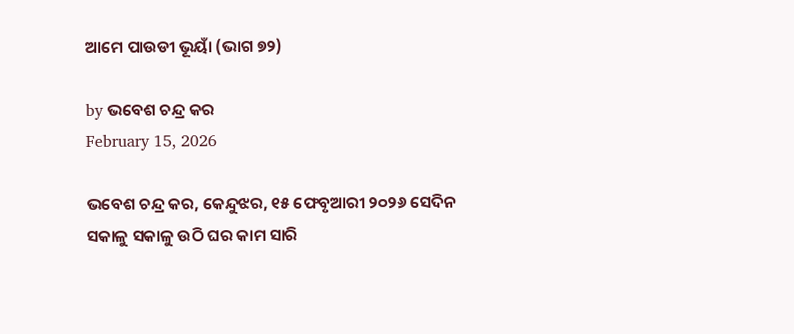ଆମେ ପାଉଡୀ ଭୂୟାଁ (ଭାଗ ୭୨)

by ଭବେଶ ଚନ୍ଦ୍ର କର
February 15, 2026

ଭବେଶ ଚନ୍ଦ୍ର କର, କେନ୍ଦୁଝର, ୧୫ ଫେବୃଆରୀ ୨୦୨୬ ସେଦିନ ସକାଳୁ ସକାଳୁ ଉଠି ଘର କାମ ସାରି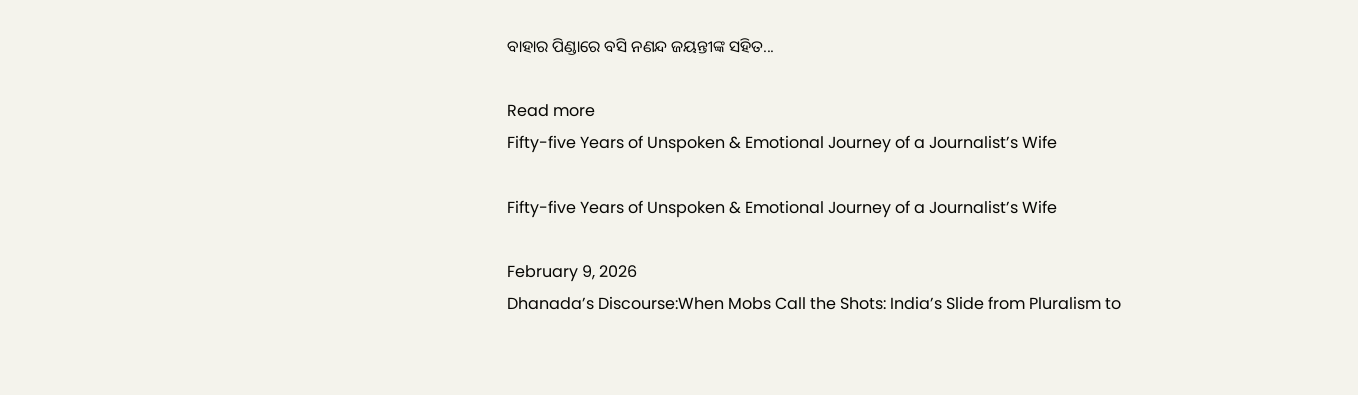ବାହାର ପିଣ୍ଡାରେ ବସି ନଣନ୍ଦ ଜୟନ୍ତୀଙ୍କ ସହିତ...

Read more
Fifty-five Years of Unspoken & Emotional Journey of a Journalist’s Wife

Fifty-five Years of Unspoken & Emotional Journey of a Journalist’s Wife

February 9, 2026
Dhanada’s Discourse:When Mobs Call the Shots: India’s Slide from Pluralism to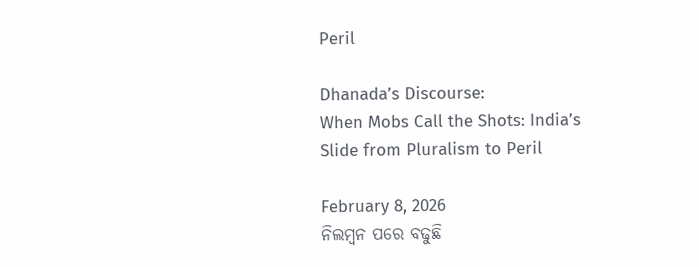Peril

Dhanada’s Discourse:
When Mobs Call the Shots: India’s Slide from Pluralism to Peril

February 8, 2026
ନିଲମ୍ବନ ପରେ ବଢୁଛି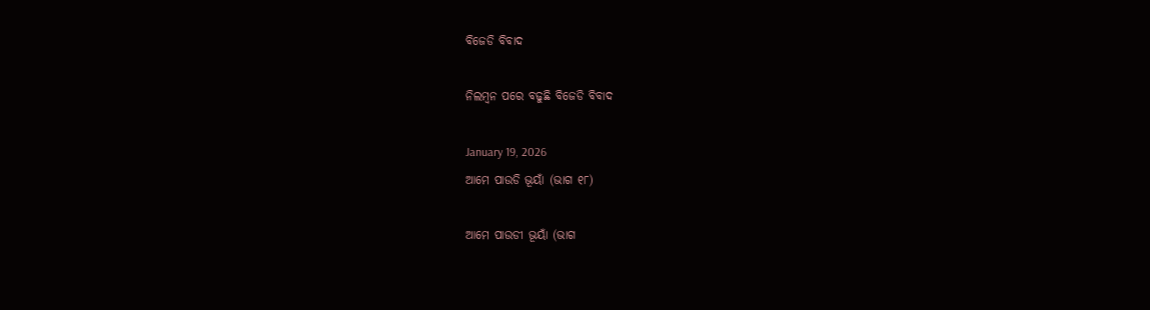ବିଜେଡି ବିବାଦ

ନିଲମ୍ବନ ପରେ ବଢୁଛି ବିଜେଡି ବିବାଦ

January 19, 2026
ଆମେ ପାଉଡି ଭୂୟାଁ (ଭାଗ ୧୮)

ଆମେ ପାଉଡୀ ଭୂୟାଁ (ଭାଗ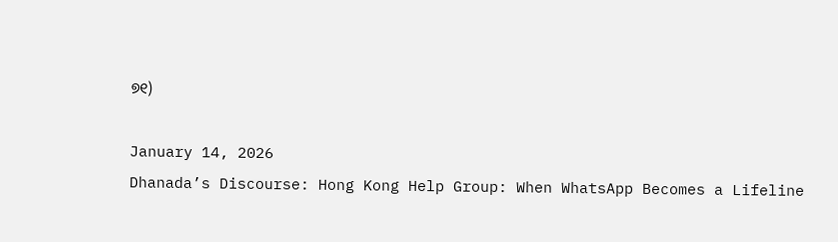୭୧)

January 14, 2026
Dhanada’s Discourse: Hong Kong Help Group: When WhatsApp Becomes a Lifeline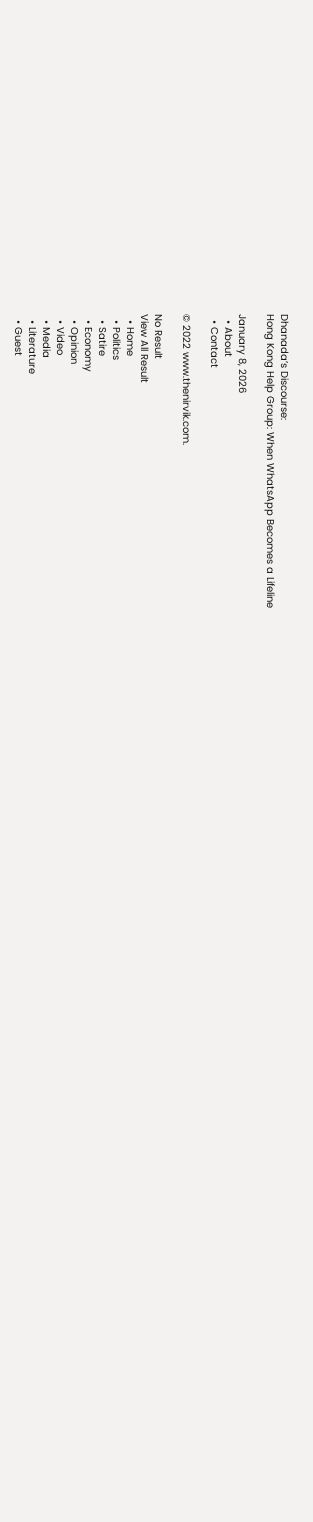Dhanada’s Discourse:
Hong Kong Help Group: When WhatsApp Becomes a Lifeline

January 8, 2026
  • About
  • Contact

© 2022 www.thenirvik.com.

No Result
View All Result
  • Home
  • Politics
  • Satire
  • Economy
  • Opinion
  • Video
  • Media
  • Literature
  • Guest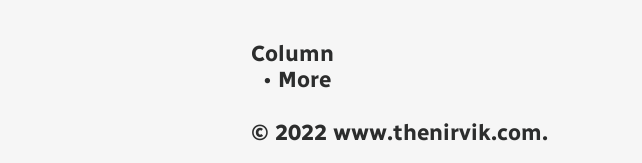Column
  • More

© 2022 www.thenirvik.com.